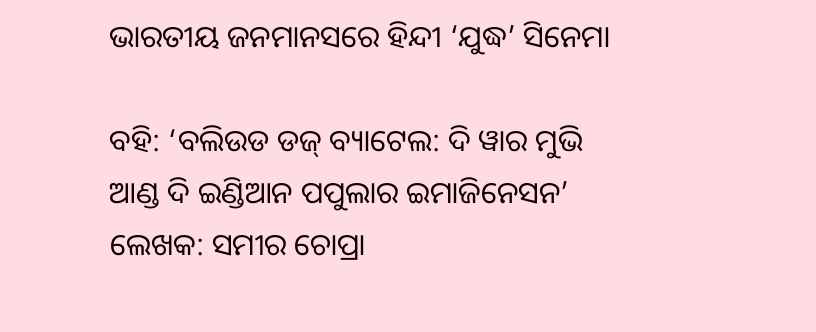ଭାରତୀୟ ଜନମାନସରେ ହିନ୍ଦୀ ‘ଯୁଦ୍ଧ’ ସିନେମା

ବହି: ‘ବଲିଉଡ ଡଜ୍ ବ୍ୟାଟେଲ: ଦି ୱାର ମୁଭି ଆଣ୍ଡ ଦି ଇଣ୍ଡିଆନ ପପୁଲାର ଇମାଜିନେସନ’
ଲେଖକ: ସମୀର ଚୋପ୍ରା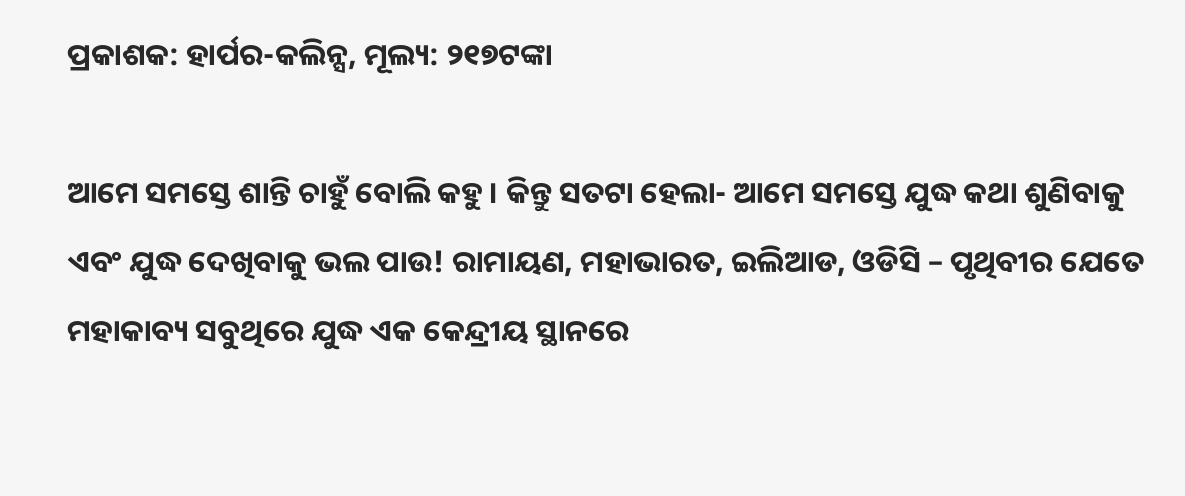ପ୍ରକାଶକ: ହାର୍ପର-କଲିନ୍ସ, ମୂଲ୍ୟ: ୨୧୭ଟଙ୍କା

ଆମେ ସମସ୍ତେ ଶାନ୍ତି ଚାହୁଁ ବୋଲି କହୁ । କିନ୍ତୁ ସତଟା ହେଲା- ଆମେ ସମସ୍ତେ ଯୁଦ୍ଧ କଥା ଶୁଣିବାକୁ ଏବଂ ଯୁଦ୍ଧ ଦେଖିବାକୁ ଭଲ ପାଉ! ରାମାୟଣ, ମହାଭାରତ, ଇଲିଆଡ, ଓଡିସି – ପୃଥିବୀର ଯେତେ ମହାକାବ୍ୟ ସବୁଥିରେ ଯୁଦ୍ଧ ଏକ କେନ୍ଦ୍ରୀୟ ସ୍ଥାନରେ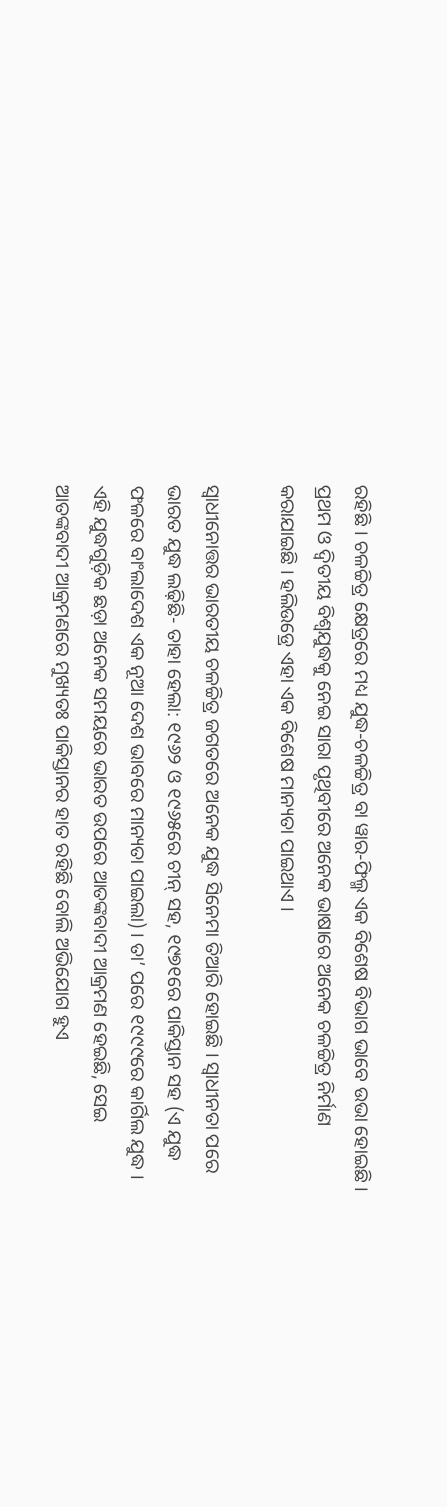ରହିଛି । ଚଳଚ୍ଚିତ୍ର କ୍ଷେତ୍ରରେ ମଧ୍ୟ ଯୁଦ୍ଧ-ଚଳଚ୍ଚିତ୍ର ବା ୱାର-ଫିଲ୍ମ ଏକ ବିଶେଷ ବିଭାଗ ଭାବେ ଉଭା ହୋଇଛି । ପ୍ରଥମ ଓ ଦ୍ୱିତୀୟ ବିଶ୍ୱଯୁଦ୍ଧକୁ ନେଇ ସାରା ପୃଥିବୀରେ ଅନେକ ଭାଷାରେ ଅନେକ ଚଳଚ୍ଚିତ୍ର ନିର୍ମାଣ କରାଯାଇଛି । ହଲିଉଡ୍ରେ ଏହା ଏକ ବିଶେଷ ମାନ୍ୟତା ପାଇଥାଏ ।

ସ୍ୱାଧୀନୋତ୍ତର ଭାରତୀୟ ଚଳଚ୍ଚିତ୍ର ଜଗତରେ ଅନେକ ଯୁଦ୍ଧ ସିନେମା ତିଆରି ହୋଇଛି । ସ୍ୱାଧୀନତା ପରେ ଭାରତ ଯୁଦ୍ଧ ଲଢ଼ିଛି- ତାହା ହେଲା: ୧୯୬୨ ଓ ୧୯୬୫ରେ ଚୀନ୍ ସହ, ୧୯୭୧ରେ ପାକିସ୍ତାନ ସହ (ଏ ଯୁଦ୍ଧ ଫଳରେ ବାଂଲାଦେଶ ଏକ ନୂଆ ଦେଶ ଭାବରେ ମାନ୍ୟତା ପାଇଲା) । ତା’ ପରେ ୧୯୯୯ରେ କାର୍ଗିଲ ଯୁଦ୍ଧ । ଏହି ଯୁଦ୍ଧଗୁଡ଼ିକ ଛଡ଼ା ଅନେକ ସମୟରେ ଭାରତ ଉପରେ ଆତଙ୍କବାଦୀ ଆକ୍ରମଣ ହେଇଛି, ସେଇ ଆତଙ୍କବାଦୀ ଆକ୍ରମଣରେ ମୁଖ୍ୟତଃ ପାକିସ୍ତାନର ହାତ ରହିଛି ବୋଲି ଅଭିଯୋଗ ହୁଏ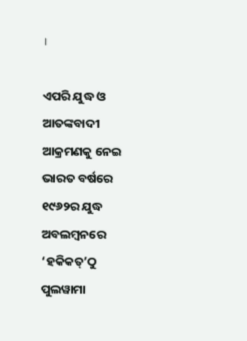।

ଏପରି ଯୁଦ୍ଧ ଓ ଆତଙ୍କବାଦୀ ଆକ୍ରମଣକୁ ନେଇ ଭାରତ ବର୍ଷରେ ୧୯୬୨ର ଯୁଦ୍ଧ ଅବଲମ୍ବନରେ ‘ହକିକତ୍’ଠୁ ପୁଲୱାମା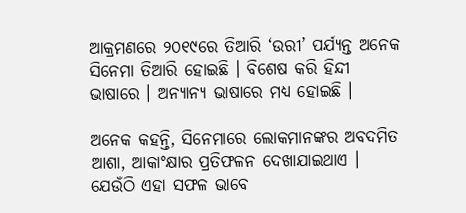ଆକ୍ରମଣରେ ୨୦୧୯ରେ ତିଆରି ‘ଉରୀ’ ପର୍ଯ୍ୟନ୍ତ ଅନେକ ସିନେମା ତିଆରି ହୋଇଛି । ବିଶେଷ କରି ହିନ୍ଦୀ ଭାଷାରେ । ଅନ୍ୟାନ୍ୟ ଭାଷାରେ ମଧ୍ୟ ହୋଇଛି ।

ଅନେକ କହନ୍ତି, ସିନେମାରେ ଲୋକମାନଙ୍କର ଅବଦମିତ ଆଶା, ଆକାଂକ୍ଷାର ପ୍ରତିଫଳନ ଦେଖାଯାଇଥାଏ । ଯେଉଁଠି ଏହା ସଫଳ ଭାବେ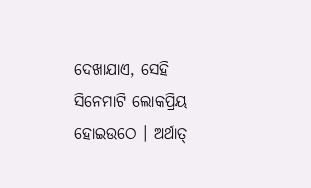ଦେଖାଯାଏ, ସେହି ସିନେମାଟି ଲୋକପ୍ରିୟ ହୋଇଉଠେ । ଅର୍ଥାତ୍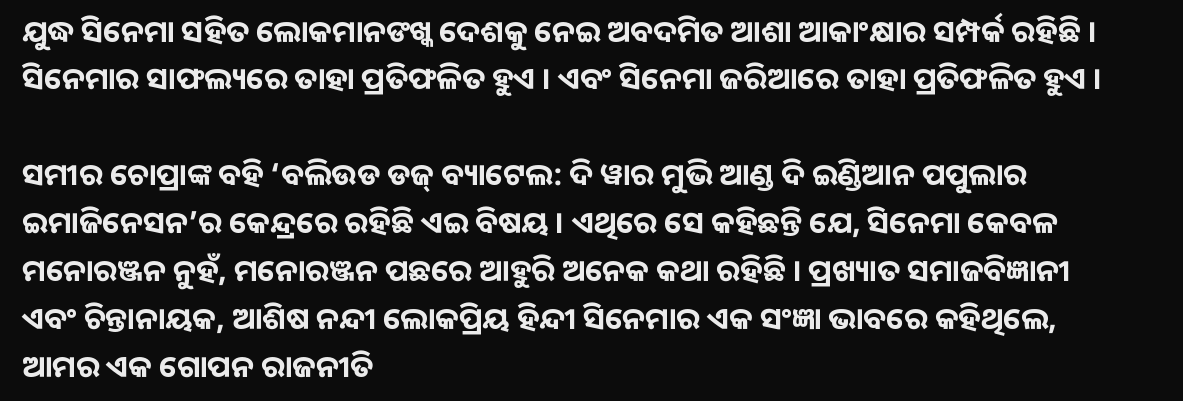ଯୁଦ୍ଧ ସିନେମା ସହିତ ଲୋକମାନଙଖ୍କ ଦେଶକୁ ନେଇ ଅବଦମିତ ଆଶା ଆକାଂକ୍ଷାର ସମ୍ପର୍କ ରହିଛି । ସିନେମାର ସାଫଲ୍ୟରେ ତାହା ପ୍ରତିଫଳିତ ହୁଏ । ଏବଂ ସିନେମା ଜରିଆରେ ତାହା ପ୍ରତିଫଳିତ ହୁଏ ।

ସମୀର ଚୋପ୍ରାଙ୍କ ବହି ‘ବଲିଉଡ ଡଜ୍ ବ୍ୟାଟେଲ: ଦି ୱାର ମୁଭି ଆଣ୍ଡ ଦି ଇଣ୍ଡିଆନ ପପୁଲାର ଇମାଜିନେସନ’ର କେନ୍ଦ୍ରରେ ରହିଛି ଏଇ ବିଷୟ । ଏଥିରେ ସେ କହିଛନ୍ତି ଯେ, ସିନେମା କେବଳ ମନୋରଞ୍ଜନ ନୁହଁ, ମନୋରଞ୍ଜନ ପଛରେ ଆହୁରି ଅନେକ କଥା ରହିଛି । ପ୍ରଖ୍ୟାତ ସମାଜବିଜ୍ଞାନୀ ଏବଂ ଚିନ୍ତାନାୟକ, ଆଶିଷ ନନ୍ଦୀ ଲୋକପ୍ରିୟ ହିନ୍ଦୀ ସିନେମାର ଏକ ସଂଜ୍ଞା ଭାବରେ କହିଥିଲେ, ଆମର ଏକ ଗୋପନ ରାଜନୀତି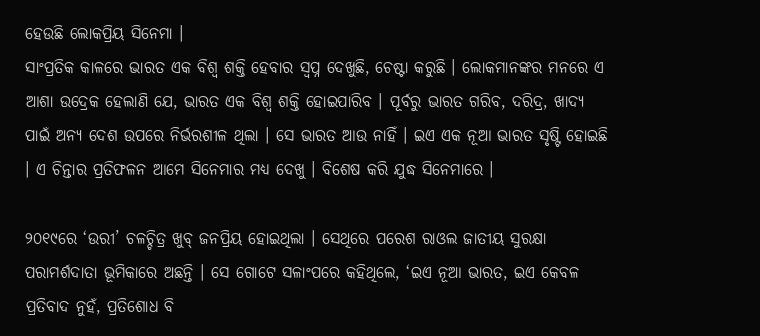ହେଉଛି ଲୋକପ୍ରିୟ ସିନେମା ।
ସାଂପ୍ରତିକ କାଳରେ ଭାରତ ଏକ ବିଶ୍ୱ ଶକ୍ତି ହେବାର ସ୍ୱପ୍ନ ଦେଖୁଛି, ଚେଷ୍ଟା କରୁଛି । ଲୋକମାନଙ୍କର ମନରେ ଏ ଆଶା ଉଦ୍ରେକ ହେଲାଣି ଯେ, ଭାରତ ଏକ ବିଶ୍ୱ ଶକ୍ତି ହୋଇପାରିବ । ପୂର୍ବରୁ ଭାରତ ଗରିବ, ଦରିଦ୍ର, ଖାଦ୍ୟ ପାଇଁ ଅନ୍ୟ ଦେଶ ଉପରେ ନିର୍ଭରଶୀଳ ଥିଲା । ସେ ଭାରତ ଆଉ ନାହିଁ । ଇଏ ଏକ ନୂଆ ଭାରତ ସୃଷ୍ଟି ହୋଇଛି । ଏ ଚିନ୍ତାର ପ୍ରତିଫଳନ ଆମେ ସିନେମାର ମଧ୍ୟ ଦେଖୁ । ବିଶେଷ କରି ଯୁଦ୍ଧ ସିନେମାରେ ।

୨୦୧୯ରେ ‘ଉରୀ’ ଚଳଚ୍ଚିତ୍ର ଖୁବ୍ ଜନପ୍ରିୟ ହୋଇଥିଲା । ସେଥିରେ ପରେଶ ରାଓଲ ଜାତୀୟ ସୁରକ୍ଷା ପରାମର୍ଶଦାତା ଭୂମିକାରେ ଅଛନ୍ତି । ସେ ଗୋଟେ ସଳାଂପରେ କହିଥିଲେ, ‘ଇଏ ନୂଆ ଭାରତ, ଇଏ କେବଳ ପ୍ରତିବାଦ ନୁହଁ, ପ୍ରତିଶୋଧ ବି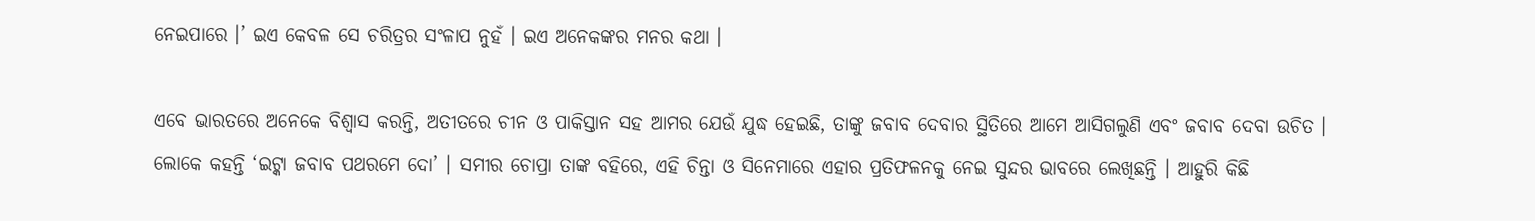ନେଇପାରେ ।’ ଇଏ କେବଳ ସେ ଚରିତ୍ରର ସଂଳାପ ନୁହଁ । ଇଏ ଅନେକଙ୍କର ମନର କଥା ।

ଏବେ ଭାରତରେ ଅନେକେ ବିଶ୍ୱାସ କରନ୍ତି, ଅତୀତରେ ଚୀନ ଓ ପାକିସ୍ତାନ ସହ ଆମର ଯେଉଁ ଯୁଦ୍ଧ ହେଇଛି, ତାଙ୍କୁ ଜବାବ ଦେବାର ସ୍ଥିତିରେ ଆମେ ଆସିଗଲୁଣି ଏବଂ ଜବାବ ଦେବା ଉଚିତ । ଲୋକେ କହନ୍ତି ‘ଇଟ୍କା ଜବାବ ପଥରମେ ଦୋ’ । ସମୀର ଚୋପ୍ରା ତାଙ୍କ ବହିରେ, ଏହି ଚିନ୍ତା ଓ ସିନେମାରେ ଏହାର ପ୍ରତିଫଳନକୁ ନେଇ ସୁନ୍ଦର ଭାବରେ ଲେଖିଛନ୍ତି । ଆହୁରି କିଛି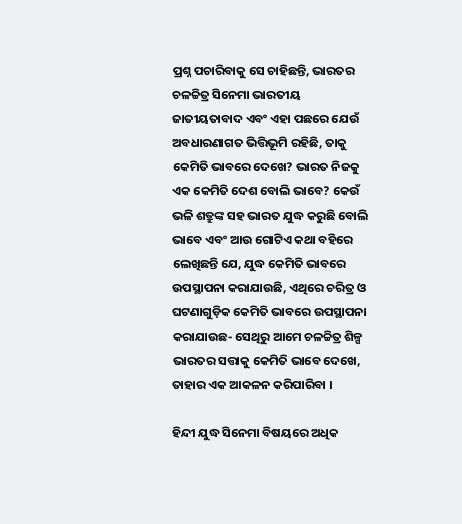ପ୍ରଶ୍ନ ପଚାରିବାକୁ ସେ ଚାହିଛନ୍ତି, ଭାରତର ଚଳଚ୍ଚିତ୍ର ସିନେମା ଭାରତୀୟ ଜାତୀୟତାବାଦ ଏବଂ ଏହା ପଛରେ ଯେଉଁ ଅବଧାରଣାଗତ ଭିତ୍ତିଭୂମି ରହିଛି, ତାକୁ କେମିତି ଭାବରେ ଦେଖେ? ଭାରତ ନିଜକୁ ଏକ କେମିତି ଦେଶ ବୋଲି ଭାବେ? କେଉଁ ଭଳି ଶତ୍ରୁଙ୍କ ସହ ଭାରତ ଯୁଦ୍ଧ କରୁଛି ବୋଲି ଭାବେ ଏବଂ ଆଉ ଗୋଟିଏ କଥା ବହିରେ ଲେଖିଛନ୍ତି ଯେ, ଯୁଦ୍ଧ କେମିତି ଭାବରେ ଉପସ୍ଥାପନା କରାଯାଉଛି, ଏଥିରେ ଚରିତ୍ର ଓ ଘଟଣାଗୁଡ଼ିକ କେମିତି ଭାବରେ ଉପସ୍ଥାପନା କରାଯାଉଛ- ସେଥିରୁ ଆମେ ଚଳଚ୍ଚିତ୍ର ଶିଳ୍ପ ଭାରତର ସତ୍ତାକୁ କେମିତି ଭାବେ ଦେଖେ, ତାହାର ଏକ ଆକଳନ କରିପାରିବା ।

ହିନ୍ଦୀ ଯୁଦ୍ଧ ସିନେମା ବିଷୟରେ ଅଧିକ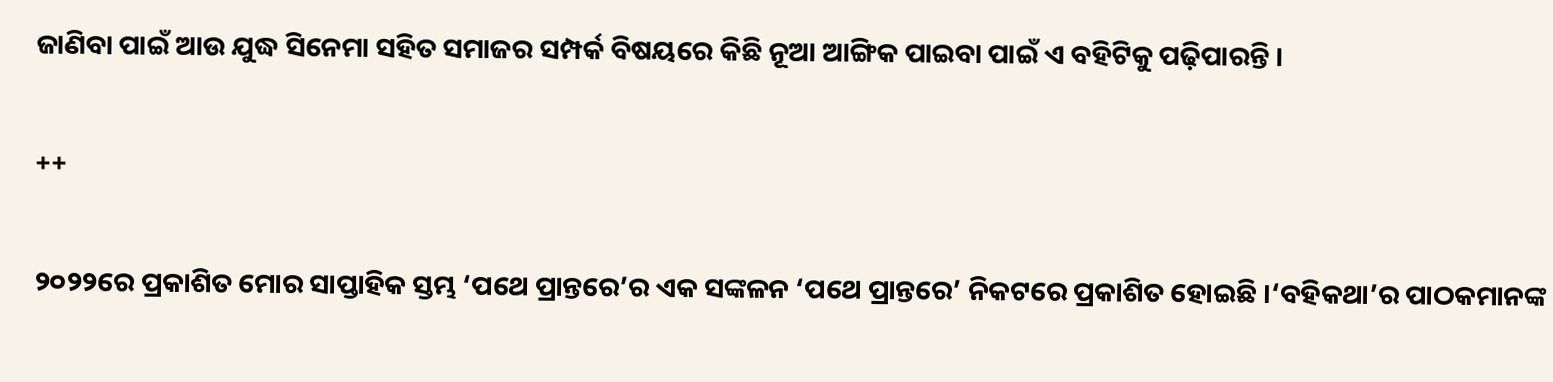ଜାଣିବା ପାଇଁ ଆଉ ଯୁଦ୍ଧ ସିନେମା ସହିତ ସମାଜର ସମ୍ପର୍କ ବିଷୟରେ କିଛି ନୂଆ ଆଙ୍ଗିକ ପାଇବା ପାଇଁ ଏ ବହିଟିକୁ ପଢ଼ିପାରନ୍ତି ।

++

୨୦୨୨ରେ ପ୍ରକାଶିତ ମୋର ସାପ୍ତାହିକ ସ୍ତମ୍ଭ ‘ପଥେ ପ୍ରାନ୍ତରେ’ର ଏକ ସଙ୍କଳନ ‘ପଥେ ପ୍ରାନ୍ତରେ’ ନିକଟରେ ପ୍ରକାଶିତ ହୋଇଛି ।‘ବହିକଥା’ର ପାଠକମାନଙ୍କ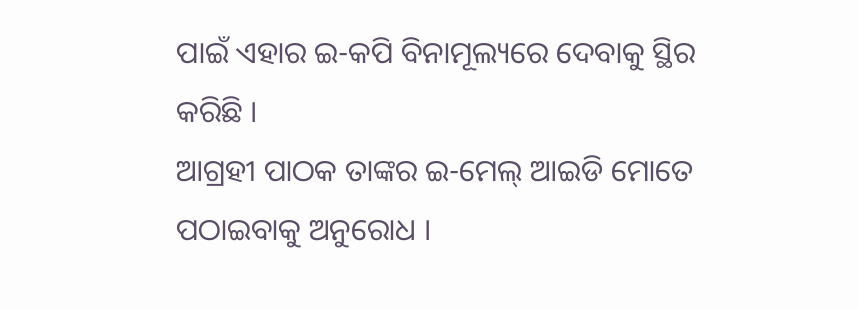ପାଇଁ ଏହାର ଇ-କପି ବିନାମୂଲ୍ୟରେ ଦେବାକୁ ସ୍ଥିର କରିଛି ।
ଆଗ୍ରହୀ ପାଠକ ତାଙ୍କର ଇ-ମେଲ୍ ଆଇଡି ମୋତେ ପଠାଇବାକୁ ଅନୁରୋଧ ।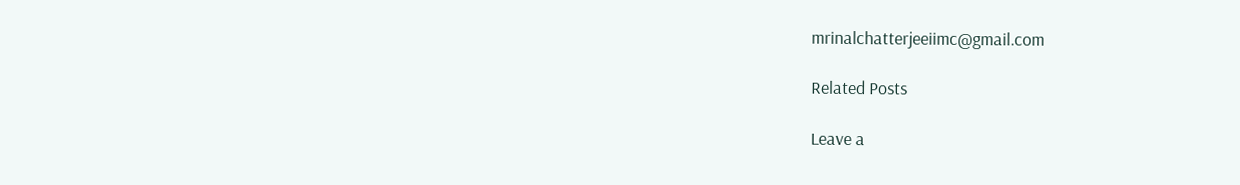mrinalchatterjeeiimc@gmail.com

Related Posts

Leave a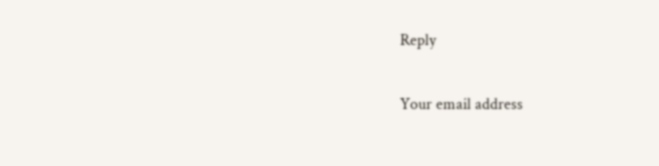Reply

Your email address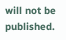will not be published.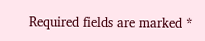Required fields are marked *